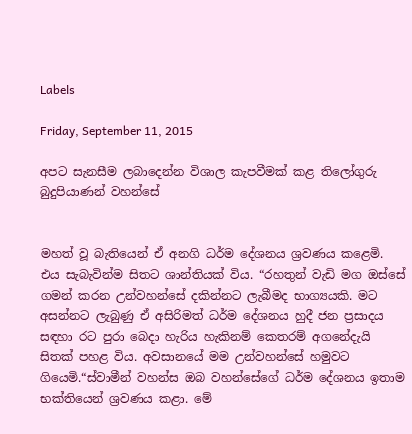Labels

Friday, September 11, 2015

අපට සැනසීම ලබාදෙන්න විශාල කැපවීමක් කළ තිලෝගුරු බුදුපියාණන් වහන්සේ


මහත් වූ බැතියෙන් ඒ අනගි ධර්ම දේශනය ශ්‍රවණය කළෙමි. එය සැබැවින්ම සිතට ශාන්තියක් විය. “රහතුන් වැඩි මග ඔස්සේ ගමන් කරන උන්වහන්සේ දකින්නට ලැබීමද භාග්‍යයකි. මට අසන්නට ලැබුණු ඒ අසිරිමත් ධර්ම දේශනය හුදී ජන ප්‍රසාදය සඳහා රට පුරා බෙදා හැරිය හැකිනම් කෙතරම් අගනේදැයි සිතක් පහළ විය. අවසානයේ මම උන්වහන්සේ හමුවට ගියෙමි.“ස්වාමීන් වහන්ස ඔබ වහන්සේගේ ධර්ම දේශනය ඉතාම භක්තියෙන් ශ්‍රවණය කළා. මේ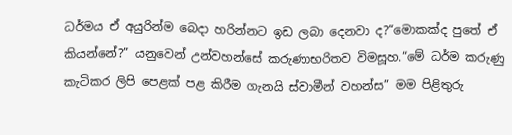ධර්මය ඒ අයුරින්ම බෙදා හරින්නට ඉඩ ලබා දෙනවා ද?“මොකක්ද පුතේ ඒ කියන්නේ?” යනුවෙන් උන්වහන්සේ කරුණාභරිතව විමසූහ.“මේ ධර්ම කරුණු කැටිකර ලිපි පෙළක් පළ කිරීම ගැනයි ස්වාමීන් වහන්ස” මම පිළිතුරු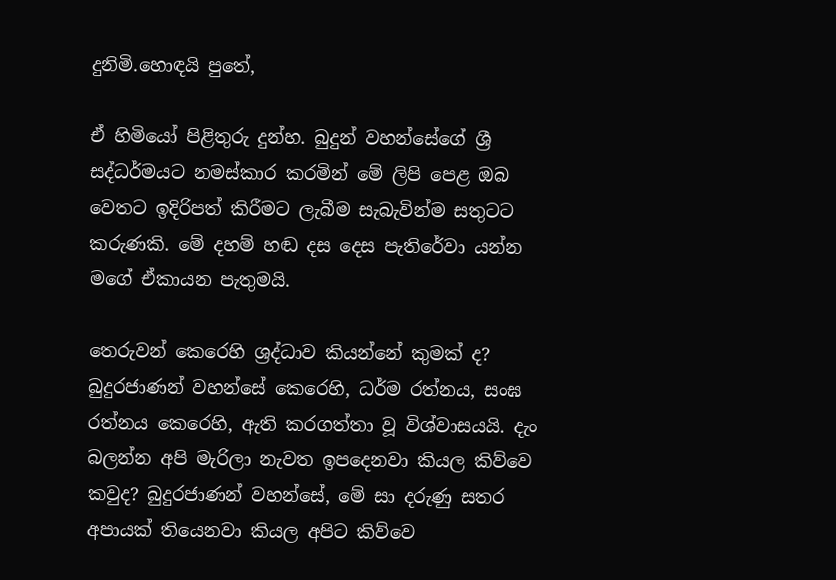දුනිමි.හොඳයි පුතේ,

ඒ හිමියෝ පිළිතුරු දුන්හ. බුදුන් වහන්සේගේ ශ්‍රී සද්ධර්මයට නමස්කාර කරමින් මේ ලිපි පෙළ ඔබ වෙතට ඉදිරිපත් කිරීමට ලැබීම සැබැවින්ම සතුටට කරුණකි. මේ දහම් හඬ දස දෙස පැතිරේවා යන්න මගේ ඒකායන පැතුමයි.

තෙරුවන් කෙරෙහි ශ්‍රද්ධාව කියන්නේ කුමක් ද? බුදුරජාණන් වහන්සේ කෙරෙහි, ධර්ම රත්නය, සංඝ රත්නය කෙරෙහි, ඇති කරගත්තා වූ විශ්වාසයයි. දැං බලන්න අපි මැරිලා නැවත ඉපදෙනවා කියල කිව්වෙ කවුද? බුදුරජාණන් වහන්සේ, මේ සා දරුණු සතර අපායක් තියෙනවා කියල අපිට කිව්වෙ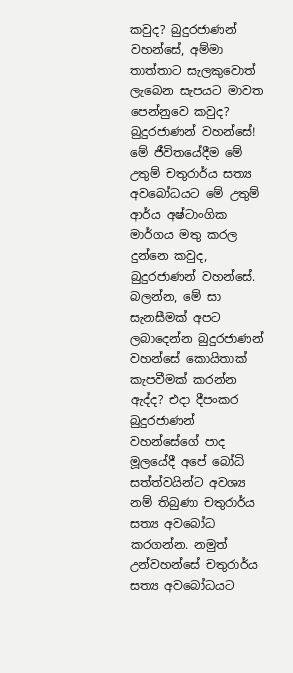කවුද? බුදුරජාණන් වහන්සේ, අම්මා තාත්තාට සැලකුවොත් ලැබෙන සැපයට මාවත පෙන්නුවෙ කවුද? බුදුරජාණන් වහන්සේ! මේ ජීවිතයේදීම මේ උතුම් චතුරාර්ය සත්‍ය අවබෝධයට මේ උතුම් ආර්ය අෂ්ටාංගික මාර්ගය මතු කරල දුන්නෙ කවුද, බුදුරජාණන් වහන්සේ. බලන්න, මේ සා සැනසීමක් අපට ලබාදෙන්න බුදුරජාණන් වහන්සේ කොයිතාක් කැපවීමක් කරන්න ඇද්ද? එදා දීපංකර බුදුරජාණන් වහන්සේගේ පාද මූලයේදී අපේ බෝධි සත්ත්වයින්ට අවශ්‍ය නම් තිබුණා චතුරාර්ය සත්‍ය අවබෝධ කරගන්න. නමුත් උන්වහන්සේ චතුරාර්ය සත්‍ය අවබෝධයට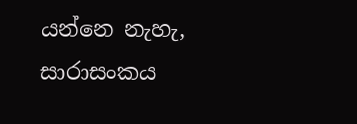යන්නෙ නැහැ, සාරාසංකය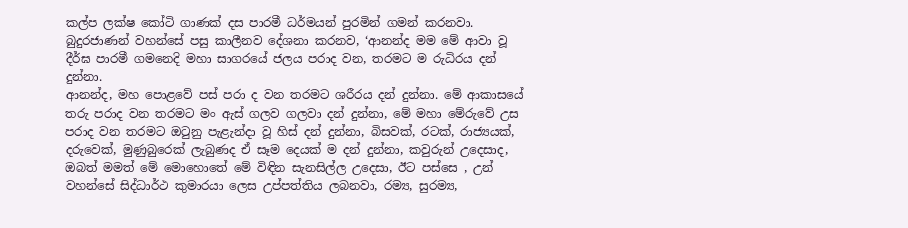කල්ප ලක්ෂ කෝටි ගාණක් දස පාරමී ධර්මයන් පුරමින් ගමන් කරනවා. බුදුරජාණන් වහන්සේ පසු කාලීනව දේශනා කරනව, ‘ආනන්ද මම මේ ආවා වූ දීර්ඝ පාරමී ගමනෙදි මහා සාගරයේ ජලය පරාද වන, තරමට ම රුධිරය දන් දුන්නා.
ආනන්ද, මහ පොළවේ පස් පරා ද වන තරමට ශරීරය දන් දුන්නා. මේ ආකාසයේ තරු පරාද වන තරමට මං ඇස් ගලව ගලවා දන් දුන්නා, මේ මහා මේරුවේ උස පරාද වන තරමට ඔටුනු පැළැන්දා වූ හිස් දන් දුන්නා, බිසවක්, රටක්, රාජ්‍යයක්, දරුවෙක්, මුණුබුරෙක් ලැබුණද ඒ සෑම දෙයක් ම දන් දුන්නා, කවුරුන් උදෙසාද, ඔබත් මමත් මේ මොහොතේ මේ විඳින සැනසිල්ල උදෙසා, ඊට පස්සෙ , උන් වහන්සේ සිද්ධාර්ථ කුමාරයා ලෙස උප්පත්තිය ලබනවා, රම්‍ය, සුරම්‍ය,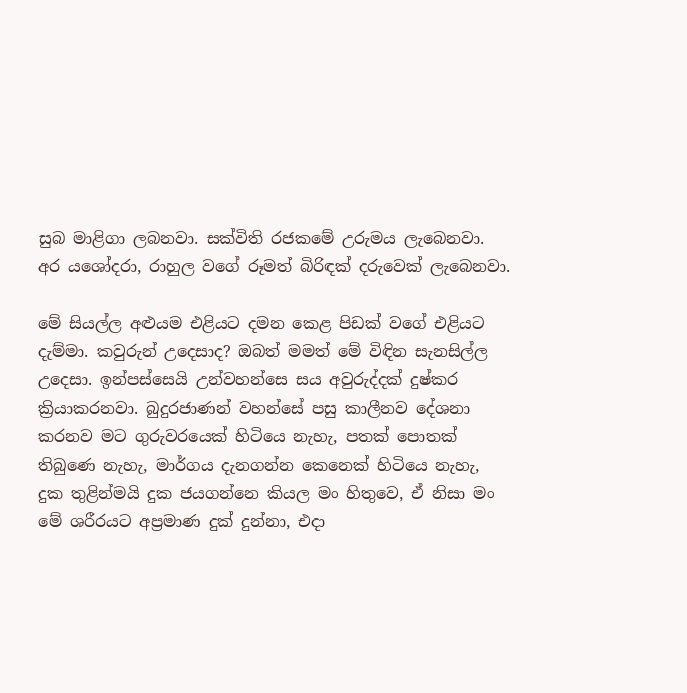සුබ මාළිගා ලබනවා. සක්විති රජකමේ උරුමය ලැබෙනවා. අර යශෝදරා, රාහුල වගේ රූමත් බිරිඳක් දරුවෙක් ලැබෙනවා.

මේ සියල්ල අළුයම එළියට දමන කෙළ පිඩක් වගේ එළියට දැම්මා. කවුරුන් උදෙසාද? ඔබත් මමත් මේ විඳින සැනසිල්ල උදෙසා. ඉන්පස්සෙයි උන්වහන්සෙ සය අවුරුද්දක් දුෂ්කර ක්‍රියාකරනවා. බුදුරජාණන් වහන්සේ පසු කාලීනව දේශනා කරනව මට ගුරුවරයෙක් හිටියෙ නැහැ, පතක් පොතක් තිබුණෙ නැහැ, මාර්ගය දැනගන්න කෙනෙක් හිටියෙ නැහැ, දුක තුළින්මයි දුක ජයගන්නෙ කියල මං හිතුවෙ, ඒ නිසා මං මේ ශරීරයට අප්‍රමාණ දුක් දුන්නා, එදා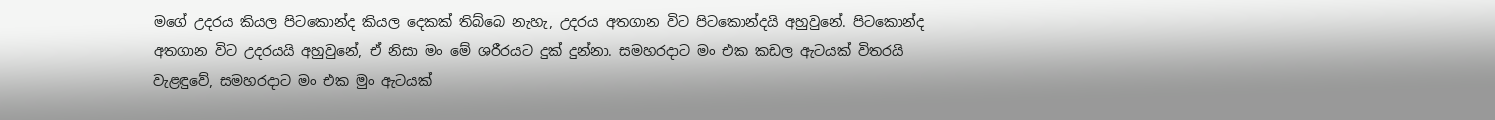මගේ උදරය කියල පිටකොන්ද කියල දෙකක් තිබ්බෙ නැහැ, උදරය අතගාන විට පිටකොන්දයි අහුවුනේ. පිටකොන්ද අතගාන විට උදරයයි අහුවුනේ, ඒ නිසා මං මේ ශරීරයට දුක් දුන්නා. සමහරදාට මං එක කඩල ඇටයක් විතරයි වැළඳුවේ, සමහරදාට මං එක මුං ඇටයක්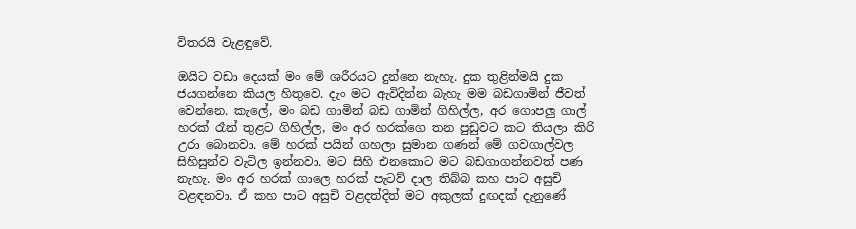විතරයි වැළඳුවේ.

ඔයිට වඩා දෙයක් මං මේ ශරීරයට දුන්නෙ නැහැ. දුක තුළින්මයි දුක ජයගන්නෙ කියල හිතුවෙ. දැං මට ඇවිදින්න බැහැ මම බඩගාමින් ජීවත් වෙන්නෙ. කැලේ, මං බඩ ගාමින් බඩ ගාමින් ගිහිල්ල, අර ගොපලු ගාල් හරක් රෑන් තුළට ගිහිල්ල, මං අර හරක්ගෙ තන පුඩුවට කට තියලා කිරි උරා බොනවා. මේ හරක් පයින් ගහලා සුමාන ගණන් මේ ගවගාල්වල සිහිසුන්ව වැටිල ඉන්නවා. මට සිහි එනකොට මට බඩගාගන්නවත් පණ නැහැ. මං අර හරක් ගාලෙ හරක් පැටව් දාල තිබ්බ කහ පාට අසුචි වළඳනවා. ඒ කහ පාට අසුචි වළදත්දිත් මට අකුලක් දුඟදක් දැනුණේ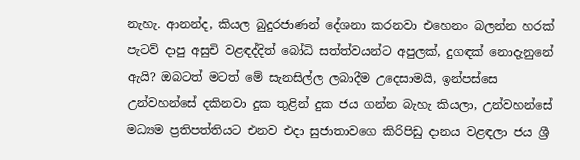නැහැ. ආනන්ද, කියල බුදුරජාණන් දේශනා කරනවා එහෙනං බලන්න හරක් පැටව් දාපු අසුචි වළඳද්දිත් බෝධි සත්ත්වයන්ට අපුලක්, දුගඳක් නොදැනුනේ ඇයි? ඔබටත් මටත් මේ සැනසිල්ල ලබාදීම උදෙසාමයි, ඉන්පස්සෙ උන්වහන්සේ දකිනවා දුක තුළින් දුක ජය ගන්න බැහැ කියලා, උන්වහන්සේ මධ්‍යම ප්‍රතිපත්තියට එනව එදා සුජාතාවගෙ කිරිපිඩු දානය වළඳලා ජය ශ්‍රී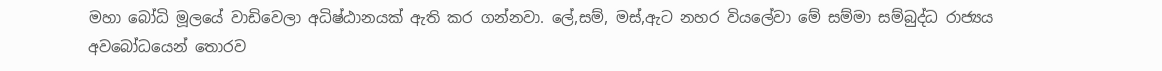මහා බෝධි මූලයේ වාඩිවෙලා අධිෂ්ඨානයක් ඇති කර ගන්නවා. ලේ,සම්, මස්,ඇට නහර වියලේවා මේ සම්මා සම්බුද්ධ රාජ්‍යය අවබෝධයෙන් තොරව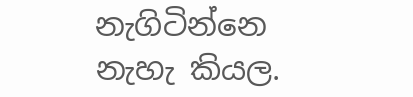නැගිටින්නෙ නැහැ කියල.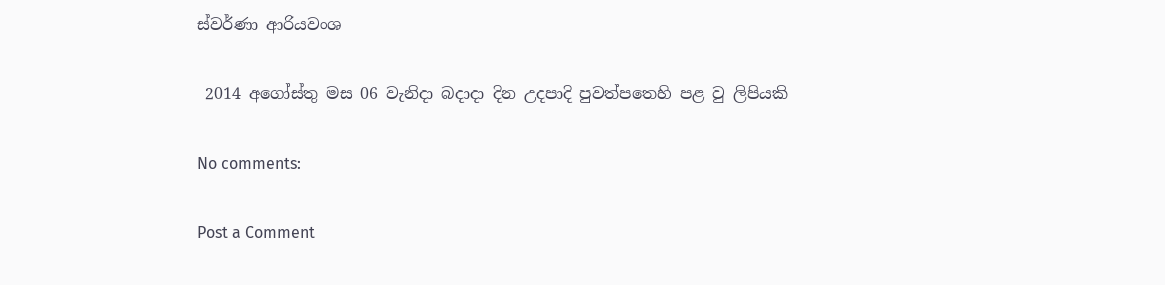ස්වර්ණා ආරියවංශ

 2014 අගෝස්තු මස 06 වැනිදා බදාදා දින උදපාදි පුවත්පතෙහි පළ වු ලිපියකි

No comments:

Post a Comment